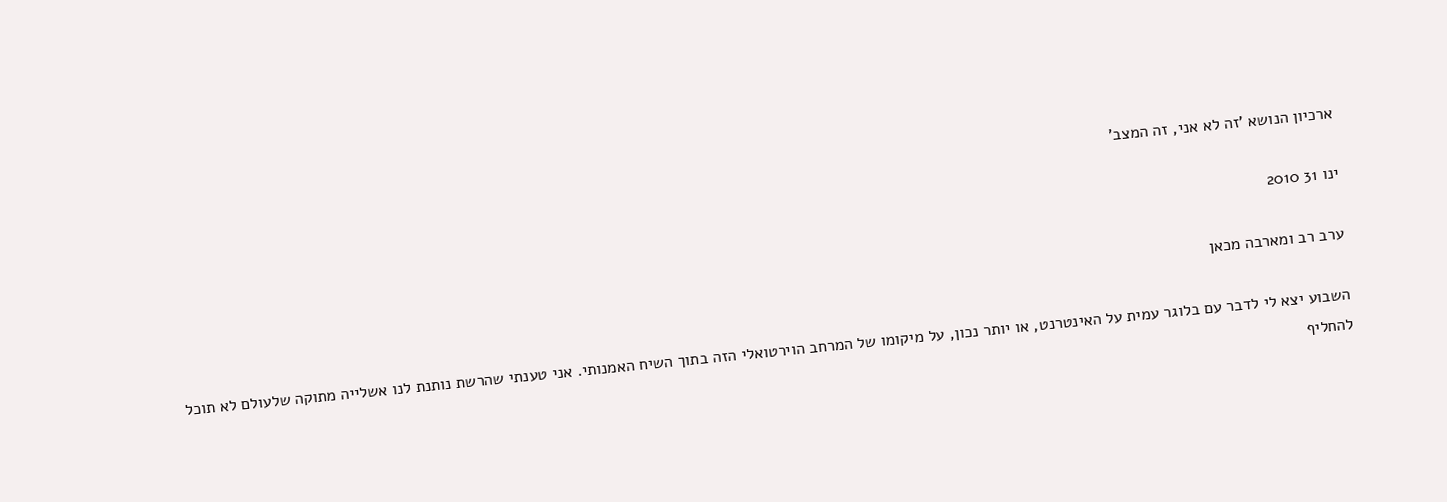ארכיון הנושא 'זה לא אני, זה המצב'

ינו 31 2010

ערב רב ומארבה מכאן

השבוע יצא לי לדבר עם בלוגר עמית על האינטרנט, או יותר נכון, על מיקומו של המרחב הוירטואלי הזה בתוך השיח האמנותי. אני טענתי שהרשת נותנת לנו אשלייה מתוקה שלעולם לא תוכל להחליף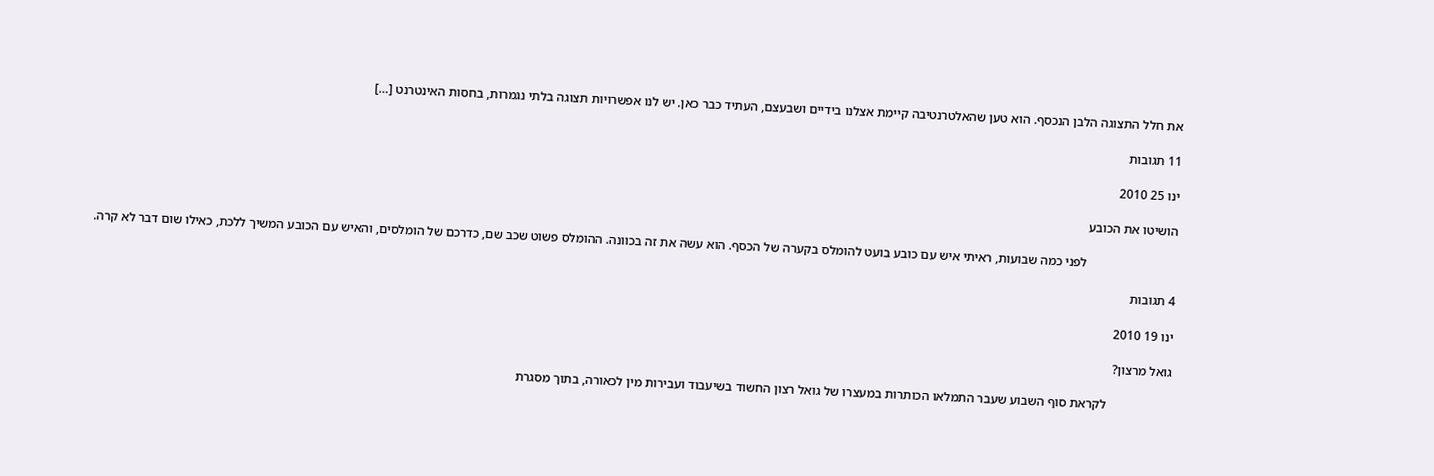את חלל התצוגה הלבן הנכסף. הוא טען שהאלטרנטיבה קיימת אצלנו בידיים ושבעצם, העתיד כבר כאן. יש לנו אפשרויות תצוגה בלתי נגמרות, בחסות האינטרנט […]

11 תגובות

ינו 25 2010

הושיטו את הכובע

                            לפני כמה שבועות, ראיתי איש עם כובע בועט להומלס בקערה של הכסף. הוא עשה את זה בכוונה. ההומלס פשוט שכב שם, כדרכם של הומלסים, והאיש עם הכובע המשיך ללכת, כאילו שום דבר לא קרה.

4 תגובות

ינו 19 2010

גואל מרצון?

                    לקראת סוף השבוע שעבר התמלאו הכותרות במעצרו של גואל רצון החשוד בשיעבוד ועבירות מין לכאורה, בתוך מסגרת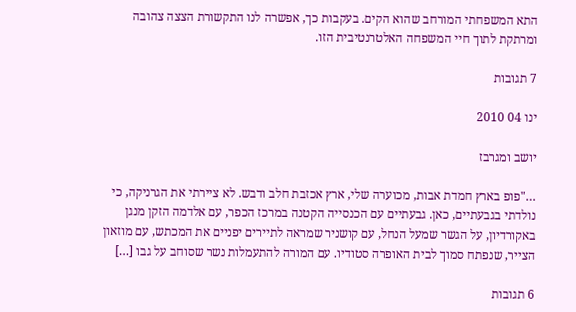התא המשפחתי המורחב שהוא הקים. בעקבות כך, אפשרה לנו התקשורת הצצה צהובה ומרתקת לתוך חיי המשפחה האלטרנטיבית הזו.

7 תגובות

ינו 04 2010

יושב ומגרבז

…"פופ בארץ חמדת אבות, מכוערה שלי, ארץ אכזבת חלב ודבש. לא ציירתי את הגרניקה, כי נולדתי בגבעתיים, כאן. גבעתיים עם הכנסייה הקטנה במרכז הכפר, עם אלדמה הזקן מנגן באקורדיון, על הגשר שמעל הנחל, עם קושניר שמראה לתיירים יפניים את המכתש, עם מוזאון הצייר, שנפתח סמוך לבית האופרה סטודיו. עם המורה להתעמלות נשר שסוחב על גבו […]

6 תגובות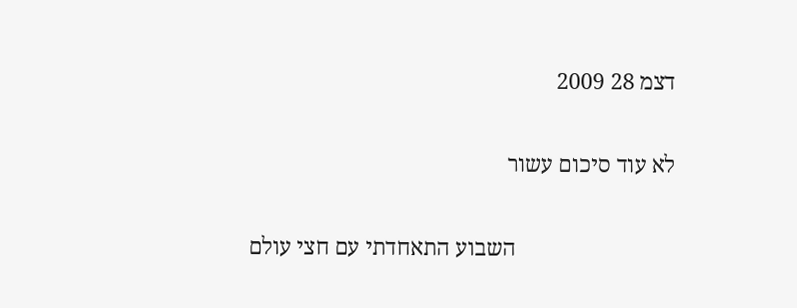דצמ 28 2009

לא עוד סיכום עשור

                            השבוע התאחדתי עם חצי עולם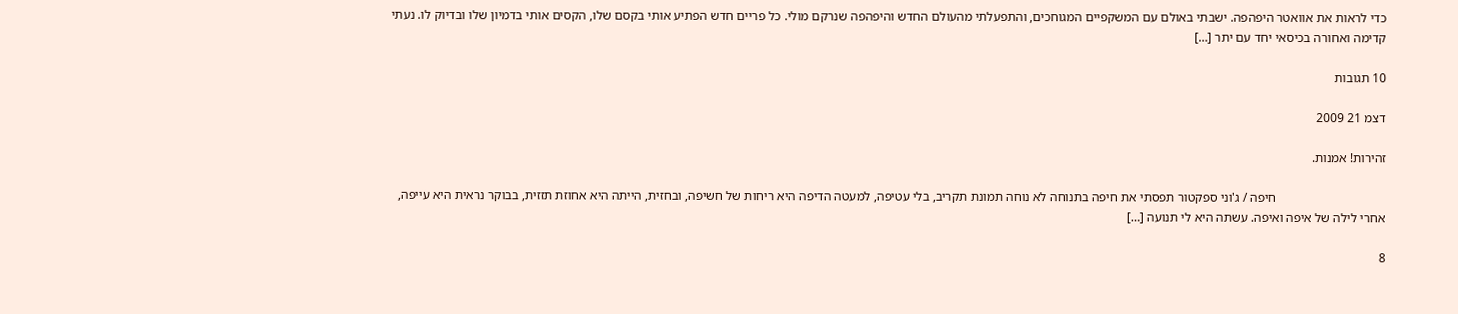כדי לראות את אוואטר היפהפה. ישבתי באולם עם המשקפיים המגוחכים, והתפעלתי מהעולם החדש והיפהפה שנרקם מולי. כל פריים חדש הפתיע אותי בקסם שלו, הקסים אותי בדמיון שלו ובדיוק לו. נעתי קדימה ואחורה בכיסאי יחד עם יתר […]

10 תגובות

דצמ 21 2009

זהירות! אמנות.

                                  חיפה / ג'וני ספקטור תפסתי את חיפה בתנוחה לא נוחה תמונת תקריב, בלי עטיפה, למעטה הדיפה היא ריחות של חשיפה, ובחזית, הייתה היא אחוזת תזזית, בבוקר נראית היא עייפה, אחרי לילה של איפה ואיפה. עשתה היא לי תנועה […]

8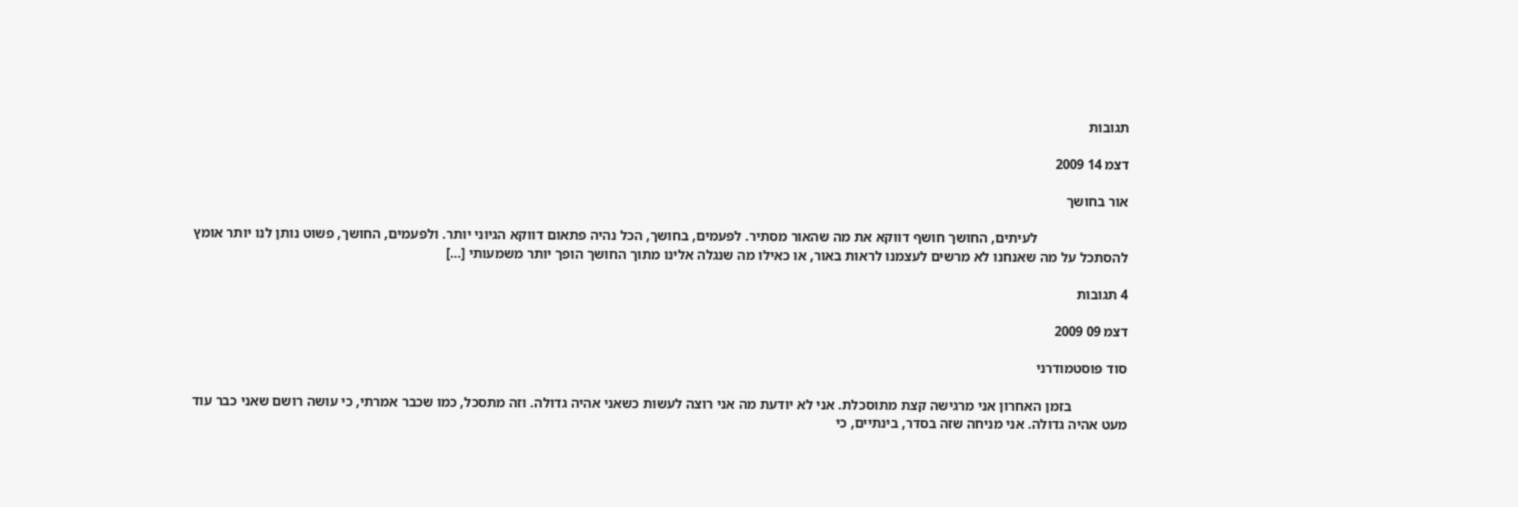תגובות

דצמ 14 2009

אור בחושך

                          לעיתים, החושך חושף דווקא את מה שהאור מסתיר. לפעמים, בחושך, הכל נהיה פתאום דווקא הגיוני יותר. ולפעמים, החושך, פשוט נותן לנו יותר אומץ להסתכל על מה שאנחנו לא מרשים לעצמנו לראות באור, או כאילו מה שנגלה אלינו מתוך החושך הופך יותר משמעותי […]

4 תגובות

דצמ 09 2009

סוד פוסטמודרני

                בזמן האחרון אני מרגישה קצת מתוסכלת. אני לא יודעת מה אני רוצה לעשות כשאני אהיה גדולה. וזה מתסכל, כמו שכבר אמרתי, כי עושה רושם שאני כבר עוד מעט אהיה גדולה. אני מניחה שזה בסדר, בינתיים, כי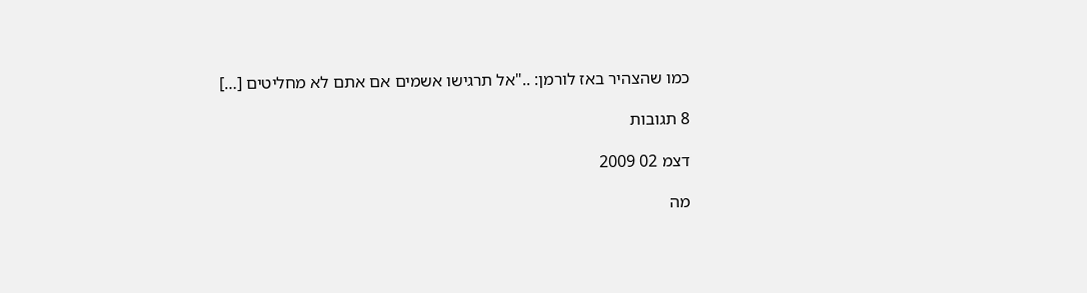כמו שהצהיר באז לורמן: .."אל תרגישו אשמים אם אתם לא מחליטים […]

8 תגובות

דצמ 02 2009

מה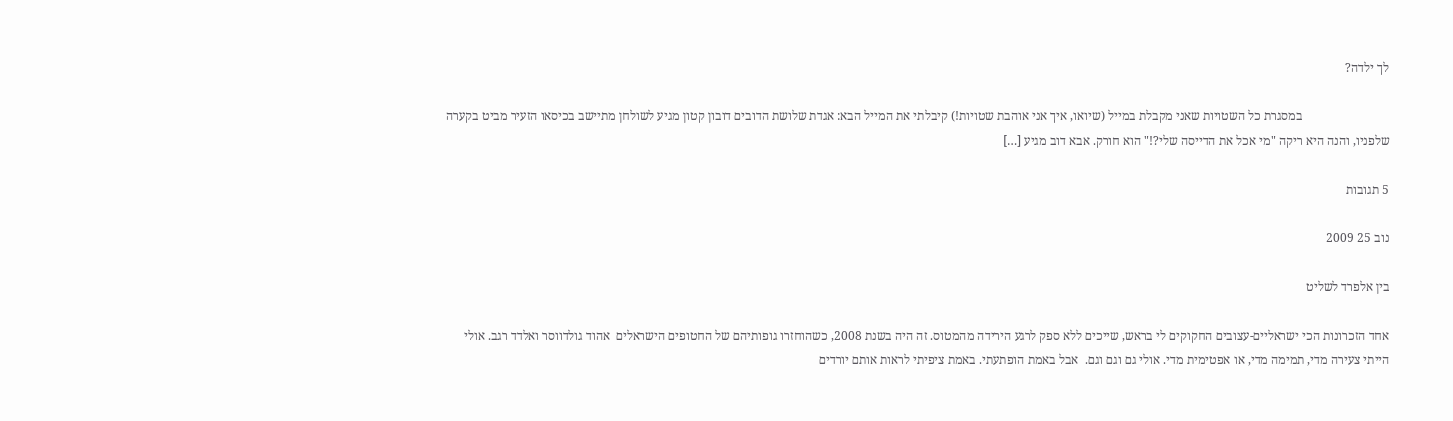לך ילדה?

                            במסגרת כל השטויות שאני מקבלת במייל (שיואו, איך אני אוהבת שטויות!) קיבלתי את המייל הבא: אגדת שלושת הדובים דובון קטון מגיע לשולחן מתיישב בכיסאו הזעיר מביט בקערה שלפניו, והנה היא ריקה "מי אכל את הדייסה שלי?!" הוא חורק. אבא דוב מגיע […]

5 תגובות

נוב 25 2009

בין אלפרד לשליט

אחד הזכרונות הכי ישראליים-עצובים החקוקים לי בראש, שייכים ללא ספק לרגע הירידה מהמטוס. זה היה בשנת 2008, כשהוחזרו גופותיהם של החטופים הישראלים  אהוד גולדווסר ואלדד רגב. אולי הייתי צעירה מדי, תמימה מדי, או אפטימית מדי. אולי גם וגם וגם.  אבל באמת הופתעתי. באמת ציפיתי לראות אותם יורדים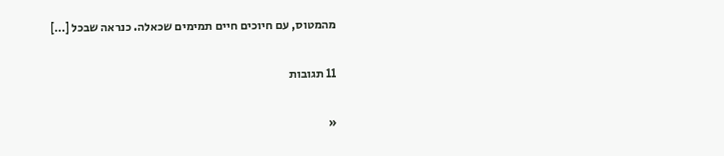מהמטוס, עם חיוכים חיים תמימים שכאלה. כנראה שבכל […]

11 תגובות

«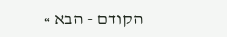הקודם - הבא »